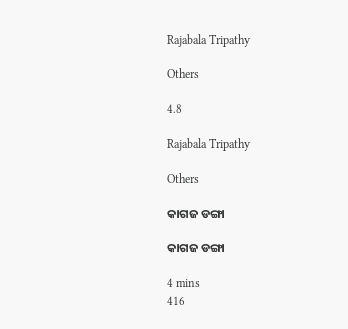Rajabala Tripathy

Others

4.8

Rajabala Tripathy

Others

କାଗଜ ଡଙ୍ଗା

କାଗଜ ଡଙ୍ଗା

4 mins
416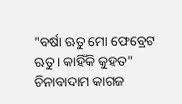"ବର୍ଷା ଋତୁ ମୋ ଫେବ୍ରେଟ ଋତୁ। କାହିଁକି କୁହତ" ଚିନାବାଦାମ କାଗଜ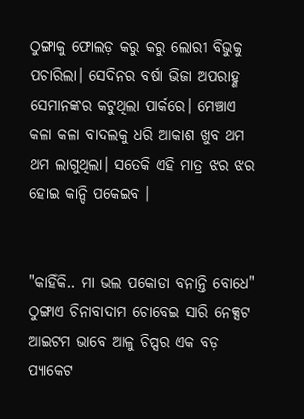ଠୁଙ୍ଗାକୁ ଫୋଲଡ଼ କରୁ କରୁ ଲୋରୀ ବିଭୁକୁ ପଚାରିଲା। ସେଦିନର ବର୍ଷା ଭିଜା ଅପରାହ୍ଣ ସେମାନଙ୍କର କଟୁଥିଲା ପାର୍କରେ। ମେଞ୍ଚାଏ କଳା କଳା ବାଦଲକୁ ଧରି ଆକାଶ ଖୁବ ଥମ ଥମ ଲାଗୁଥିଲା। ସତେକି ଏହି ମାତ୍ର ଝର ଝର ହୋଇ କାନ୍ଦି ପକେଇବ ।


"କାହିଁକି.. ମା ଭଲ ପକୋଡା ବନାନ୍ତି ବୋଧେ" ଠୁଙ୍ଗାଏ ଚିନାବାଦାମ ଚୋବେଇ ସାରି ନେକ୍ସଟ ଆଇଟମ ଭାବେ ଆଳୁ ଚିପ୍ସର ଏକ ବଡ଼ ପ୍ୟାକେଟ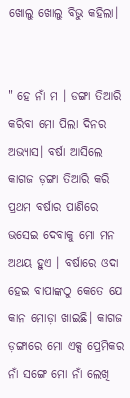ଖୋଲୁ ଖୋଲୁ ବିଭୁ କହିଲା।


" ହେ ନାଁ ମ । ଡଙ୍ଗା ତିଆରି କରିବା ମୋ ପିଲା ଦିନର ଅଭ୍ୟାସ। ବର୍ଷା ଆସିଲେ କାଗଜ ଡ଼ଙ୍ଗା ତିଆରି କରି ପ୍ରଥମ ବର୍ଷାର ପାଣିରେ ଭସେଇ ଦେବାକୁ ମୋ ମନ ଅଥୟ ହୁଏ । ବର୍ଷାରେ ଓଦା ହେଇ ବାପାଙ୍କଠୁ କେତେ ଯେ କାନ ମୋଡ଼ା ଖାଇଛି। କାଗଜ ଡ଼ଙ୍ଗାରେ ମୋ ଏକ୍ସ ପ୍ରେମିକର ନାଁ ସଙ୍ଗେ ମୋ ନାଁ ଲେଖି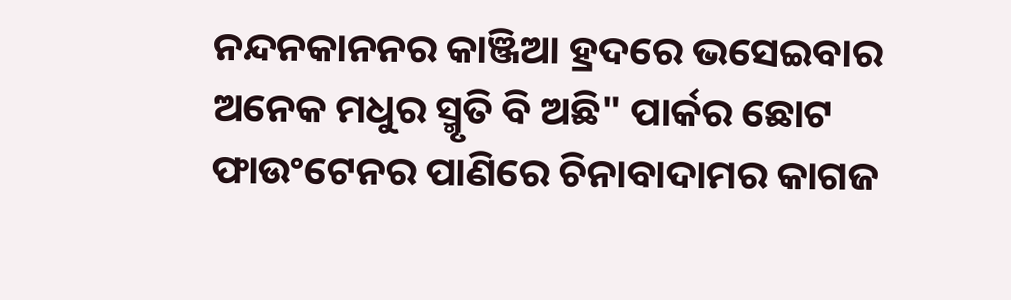ନନ୍ଦନକାନନର କାଞ୍ଜିଆ ହ୍ରଦରେ ଭସେଇବାର ଅନେକ ମଧୁର ସ୍ମୃତି ବି ଅଛି" ପାର୍କର ଛୋଟ ଫାଉଂଟେନର ପାଣିରେ ଚିନାବାଦାମର କାଗଜ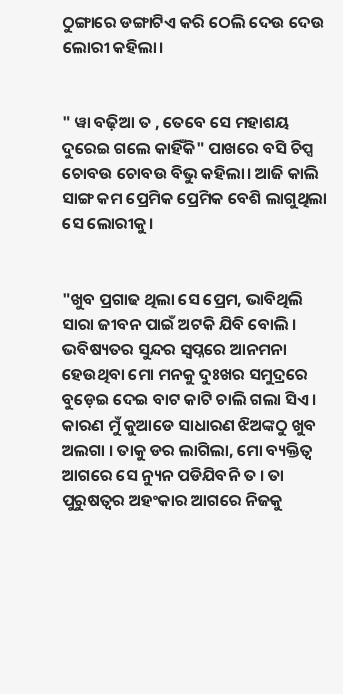ଠୁଙ୍ଗାରେ ଡଙ୍ଗାଟିଏ କରି ଠେଲି ଦେଉ ଦେଉ ଲୋରୀ କହିଲା।


" ୱା ବଢ଼ିଆ ତ , ତେବେ ସେ ମହାଶୟ ଦୁରେଇ ଗଲେ କାହିଁକି" ପାଖରେ ବସି ଚିପ୍ସ ଚୋବଉ ଚୋବଉ ବିଭୁ କହିଲା। ଆଜି କାଲି ସାଙ୍ଗ କମ ପ୍ରେମିକ ପ୍ରେମିକ ବେଶି ଲାଗୁଥିଲା ସେ ଲୋରୀକୁ।


"ଖୁବ ପ୍ରଗାଢ ଥିଲା ସେ ପ୍ରେମ, ଭାବିଥିଲି ସାରା ଜୀବନ ପାଇଁ ଅଟକି ଯିବି ବୋଲି । ଭବିଷ୍ୟତର ସୁନ୍ଦର ସ୍ୱପ୍ନରେ ଆନମନା ହେଉଥିବା ମୋ ମନକୁ ଦୁଃଖର ସମୁଦ୍ରରେ ବୁଡ଼େଇ ଦେଇ ବାଟ କାଟି ଚାଲି ଗଲା ସିଏ । କାରଣ ମୁଁ କୁଆଡେ ସାଧାରଣ ଝିଅଙ୍କଠୁ ଖୁବ ଅଲଗା । ତାକୁ ଡର ଲାଗିଲା, ମୋ ବ୍ୟକ୍ତିତ୍ୱ ଆଗରେ ସେ ନ୍ୟୁନ ପଡିଯିବନି ତ । ତା ପୁରୁଷତ୍ୱର ଅହଂକାର ଆଗରେ ନିଜକୁ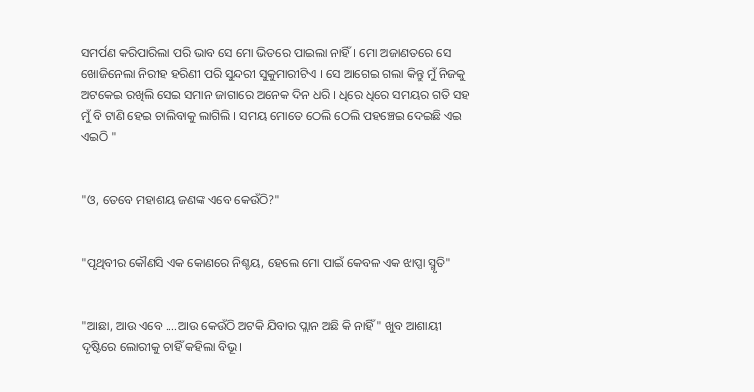ସମର୍ପଣ କରିପାରିଲା ପରି ଭାବ ସେ ମୋ ଭିତରେ ପାଇଲା ନାହିଁ। ମୋ ଅଜାଣତରେ ସେ ଖୋଜିନେଲା ନିରୀହ ହରିଣୀ ପରି ସୁନ୍ଦରୀ ସୁକୁମାରୀଟିଏ । ସେ ଆଗେଇ ଗଲା କିନ୍ତୁ ମୁଁ ନିଜକୁ ଅଟକେଇ ରଖିଲି ସେଇ ସମାନ ଜାଗାରେ ଅନେକ ଦିନ ଧରି । ଧିରେ ଧିରେ ସମୟର ଗତି ସହ ମୁଁ ବି ଟାଣି ହେଇ ଚାଲିବାକୁ ଲାଗିଲି । ସମୟ ମୋତେ ଠେଲି ଠେଲି ପହଞ୍ଚେଇ ଦେଇଛି ଏଇ ଏଇଠି "


"ଓ, ତେବେ ମହାଶୟ ଜଣଙ୍କ ଏବେ କେଉଁଠି?"


"ପୃଥିବୀର କୌଣସି ଏକ କୋଣରେ ନିଶ୍ଚୟ, ହେଲେ ମୋ ପାଇଁ କେବଳ ଏକ ଝାପ୍ସା ସ୍ମୃତି"


"ଆଛା, ଆଉ ଏବେ ....ଆଉ କେଉଁଠି ଅଟକି ଯିବାର ପ୍ଲାନ ଅଛି କି ନାହିଁ" ଖୁବ ଆଶାୟୀ ଦୃଷ୍ଟିରେ ଲୋରୀକୁ ଚାହିଁ କହିଲା ବିଭୂ।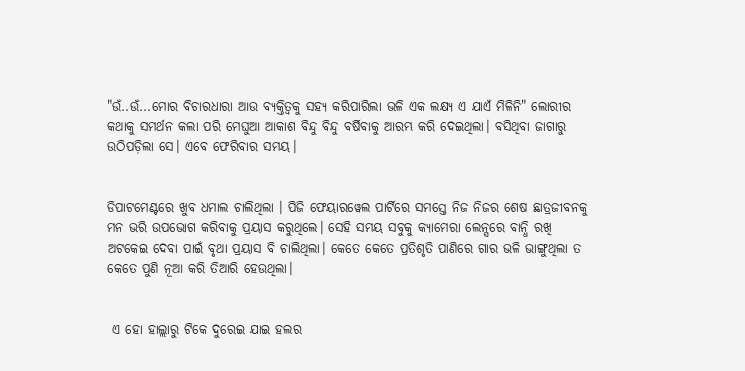"ଉଁ..ଉଁ...ମୋର ବିଚାରଧାରା ଆଉ ବ୍ୟକ୍ତିତ୍ୱକୁ ସହ୍ୟ କରିପାରିଲା ଭଳି ଏକ ଲକ୍ଷ୍ୟ ଏ ଯାଏଁ ମିଳିନି" ଲୋରୀର କଥାକୁ ସମର୍ଥନ କଲା ପରି ମେଘୁଆ ଆକାଶ ବିନ୍ଦୁ ବିନ୍ଦୁ ବର୍ଷିବାକୁ ଆରମ୍ଭ କରି ଦେଇଥିଲା। ବସିଥିବା ଜାଗାରୁ ଉଠିପଡ଼ିଲା ସେ। ଏବେ ଫେରିବାର ସମୟ।


ଡିପାଟମେଣ୍ଟରେ ଖୁବ ଧମାଲ ଚାଲିଥିଲା । ପିଜି ଫେୟାରୱେଲ ପାର୍ଟିରେ ସମସ୍ତେ ନିଜ ନିଜର ଶେଷ ଛାତ୍ରଜୀବନକୁ ମନ ଭରି ଉପଭୋଗ କରିବାକୁ ପ୍ରୟାସ କରୁଥିଲେ। ସେହି ସମୟ ସବୁକୁ କ୍ୟାମେରା ଲେନ୍ସରେ ବାନ୍ଧି ରଖି ଅଟକେଇ ଦେବା ପାଇଁ ବୃଥା ପ୍ରୟାସ ବି ଚାଲିଥିଲା। କେତେ କେତେ ପ୍ରତିଶୃତି ପାଣିରେ ଗାର ଭଳି ଭାଙ୍ଗୁଥିଲା ତ କେତେ ପୁଣି ନୂଆ କରି ତିଆରି ହେଉଥିଲା।


 ଏ ହୋ ହାଲ୍ଲାରୁ ଟିକେ ଦୁରେଇ ଯାଇ ହଲର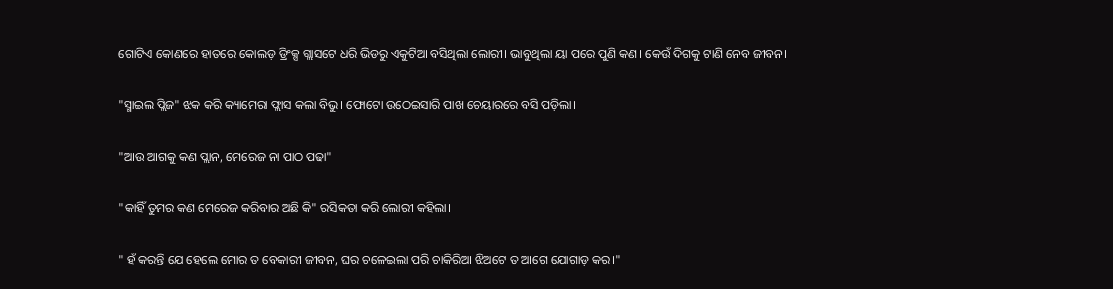ଗୋଟିଏ କୋଣରେ ହାତରେ କୋଲଡ଼ ଡ୍ରିଂକ୍ସ ଗ୍ଲାସଟେ ଧରି ଭିଡରୁ ଏକୁଟିଆ ବସିଥିଲା ଲୋରୀ। ଭାବୁଥିଲା ୟା ପରେ ପୁଣି କଣ। କେଉଁ ଦିଗକୁ ଟାଣି ନେବ ଜୀବନ।


"ସ୍ମାଇଲ ପ୍ଲିଜ" ଝକ କରି କ୍ୟାମେରା ଫ୍ଲାସ କଲା ବିଭୁ। ଫୋଟୋ ଉଠେଇସାରି ପାଖ ଚେୟାରରେ ବସି ପଡ଼ିଲା।


"ଆଉ ଆଗକୁ କଣ ପ୍ଲାନ, ମେରେଜ ନା ପାଠ ପଢା"


"କାହିଁ ତୁମର କଣ ମେରେଜ କରିବାର ଅଛି କି" ରସିକତା କରି ଲୋରୀ କହିଲା।


" ହଁ କରନ୍ତି ଯେ ହେଲେ ମୋର ତ ବେକାରୀ ଜୀବନ, ଘର ଚଳେଇଲା ପରି ଚାକିରିଆ ଝିଅଟେ ତ ଆଗେ ଯୋଗାଡ଼ କର।"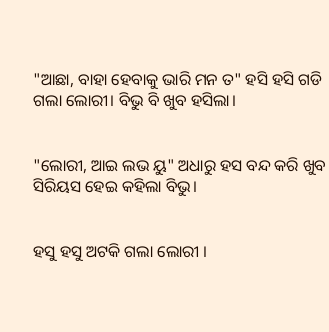"ଆଛା, ବାହା ହେବାକୁ ଭାରି ମନ ତ" ହସି ହସି ଗଡି ଗଲା ଲୋରୀ। ବିଭୁ ବି ଖୁବ ହସିଲା।


"ଲୋରୀ, ଆଇ ଲଭ ୟୁ" ଅଧାରୁ ହସ ବନ୍ଦ କରି ଖୁବ ସିରିୟସ ହେଇ କହିଲା ବିଭୁ।


ହସୁ ହସୁ ଅଟକି ଗଲା ଲୋରୀ ।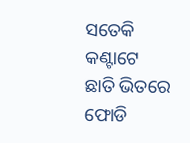ସତେକି କଣ୍ଟାଟେ ଛାତି ଭିତରେ ଫୋଡି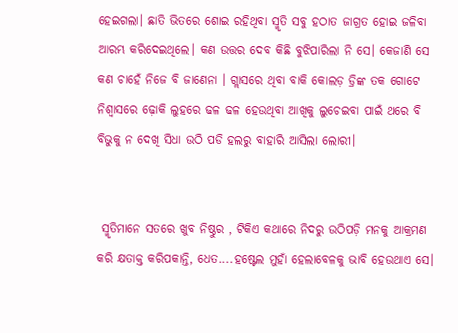ହେଇଗଲା। ଛାତି ଭିତରେ ଶୋଇ ରହିଥିବା ସ୍ମୃତି ସବୁ ହଠାତ ଜାଗ୍ରତ ହୋଇ ଜଳିବା ଆରମ୍ଭ କରିଦେଇଥିଲେ। କଣ ଉତ୍ତର ଦେବ କିଛି ବୁଝିପାରିଲା ନି ସେ। କେଜାଣି ସେ କଣ ଚାହେଁ ନିଜେ ବି ଜାଣେନା । ଗ୍ଲାସରେ ଥିବା ବାକି କୋଲଡ଼ ଡ୍ରିଙ୍କ ତକ ଗୋଟେ ନିଶ୍ୱାସରେ ଢ଼ୋକି ଲୁହରେ ଢଳ ଢଳ ହେଉଥିବା ଆଖିକୁ ଲୁଚେଇବା ପାଇଁ ଥରେ ବି ବିଭୁକୁ ନ ଦେଖି ସିଧା ଉଠି ପଡି ହଲରୁ ବାହାରି ଆସିଲା ଲୋରୀ।


 ସ୍ମୃତିମାନେ ସତରେ ଖୁବ ନିଷ୍ଠୁର , ଟିକିଏ କଥାରେ ନିଦରୁ ଉଠିପଡ଼ି ମନକୁ ଆକ୍ରମଣ କରି କ୍ଷତାକ୍ତ କରିପକାନ୍ତି, ଧେତ....ହଷ୍ଟେଲ ମୁହାଁ ହେଲାବେଳକୁ ଭାବି ହେଉଥାଏ ସେ।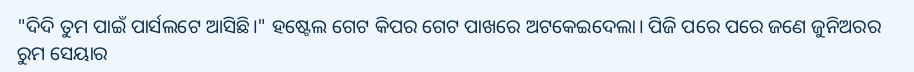"ଦିଦି ତୁମ ପାଇଁ ପାର୍ସଲଟେ ଆସିଛି।" ହଷ୍ଟେଲ ଗେଟ କିପର ଗେଟ ପାଖରେ ଅଟକେଇଦେଲା। ପିଜି ପରେ ପରେ ଜଣେ ଜୁନିଅରର ରୁମ ସେୟାର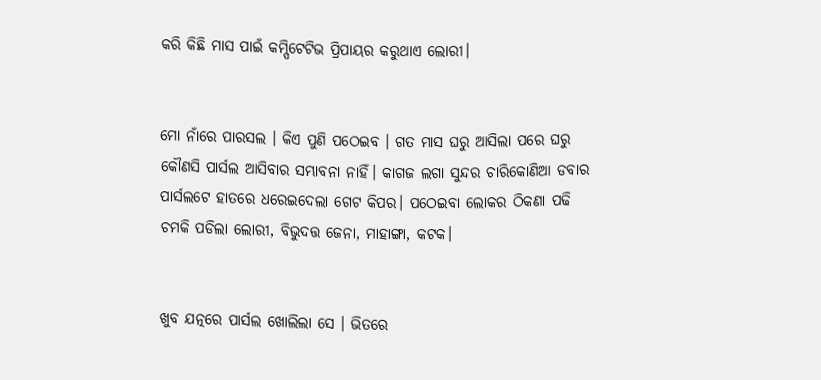କରି କିଛି ମାସ ପାଇଁ କମ୍ପିଟେଟିଭ ପ୍ରିପାୟର କରୁଥାଏ ଲୋରୀ।


ମୋ ନାଁରେ ପାରସଲ । କିଏ ପୁଣି ପଠେଇବ । ଗତ ମାସ ଘରୁ ଆସିଲା ପରେ ଘରୁ କୌଣସି ପାର୍ସଲ ଆସିବାର ସମ୍ଭାବନା ନାହିଁ। କାଗଜ ଲଗା ସୁନ୍ଦର ଚାରିକୋଣିଆ ଡବାର ପାର୍ସଲଟେ ହାତରେ ଧରେଇଦେଲା ଗେଟ କିପର। ପଠେଇବା ଲୋକର ଠିକଣା ପଢି ଚମକି ପଡିଲା ଲୋରୀ, ବିଭୁଦତ୍ତ ଜେନା, ମାହାଙ୍ଗା, କଟକ।


ଖୁବ ଯତ୍ନରେ ପାର୍ସଲ ଖୋଲିଲା ସେ । ଭିତରେ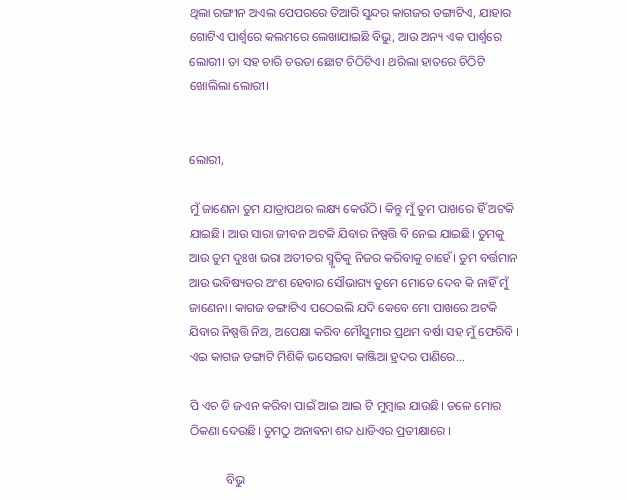ଥିଲା ରଙ୍ଗୀନ ଅଏଲ ପେପରରେ ତିଆରି ସୁନ୍ଦର କାଗଜର ଡଙ୍ଗାଟିଏ, ଯାହାର ଗୋଟିଏ ପାର୍ଶ୍ଵରେ କଲମରେ ଲେଖାଯାଇଛି ବିଭୁ, ଆଉ ଅନ୍ୟ ଏକ ପାର୍ଶ୍ଵରେ ଲୋରୀ। ତା ସହ ଚାରି ଚଉତା ଛୋଟ ଚିଠିଟିଏ। ଥରିଲା ହାତରେ ଚିଠିଟି ଖୋଲିଲା ଲୋରୀ।


ଲୋରୀ,

ମୁଁ ଜାଣେନା ତୁମ ଯାତ୍ରାପଥର ଲକ୍ଷ୍ୟ କେଉଁଠି। କିନ୍ତୁ ମୁଁ ତୁମ ପାଖରେ ହିଁ ଅଟକି ଯାଇଛି। ଆଉ ସାରା ଜୀବନ ଅଟକି ଯିବାର ନିଷ୍ପତ୍ତି ବି ନେଇ ଯାଇଛି। ତୁମକୁ ଆଉ ତୁମ ଦୁଃଖ ଭରା ଅତୀତର ସ୍ମୃତିକୁ ନିଜର କରିବାକୁ ଚାହେଁ। ତୁମ ବର୍ତ୍ତମାନ ଆଉ ଭବିଷ୍ୟତର ଅଂଶ ହେବାର ସୌଭାଗ୍ୟ ତୁମେ ମୋତେ ଦେବ କି ନାହିଁ ମୁଁ ଜାଣେନା। କାଗଜ ଡଙ୍ଗାଟିଏ ପଠେଇଲି ଯଦି କେବେ ମୋ ପାଖରେ ଅଟକି ଯିବାର ନିଷ୍ପତ୍ତି ନିଅ, ଅପେକ୍ଷା କରିବ ମୌସୁମୀର ପ୍ରଥମ ବର୍ଷା ସହ ମୁଁ ଫେରିବି । ଏଇ କାଗଜ ଡଙ୍ଗାଟି ମିଶିକି ଭସେଇବା କାଞ୍ଜିଆ ହ୍ରଦର ପାଣିରେ...

ପି ଏଚ ଡି ଜଏନ କରିବା ପାଇଁ ଆଇ ଆଇ ଟି ମୁମ୍ବାଇ ଯାଉଛି। ତଳେ ମୋର ଠିକଣା ଦେଉଛି। ତୁମଠୁ ଅନାଵନା ଶବ୍ଦ ଧାଡିଏର ପ୍ରତୀକ୍ଷାରେ ।

            ବିଭୁ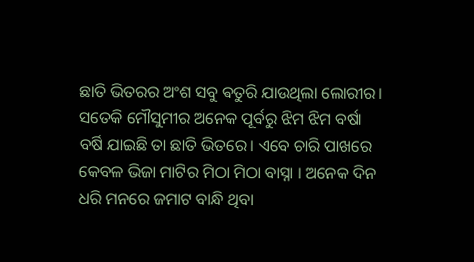ଛାତି ଭିତରର ଅଂଶ ସବୁ ଵତୁରି ଯାଉଥିଲା ଲୋରୀର। ସତେକି ମୌସୁମୀର ଅନେକ ପୂର୍ବରୁ ଝିମ ଝିମ ବର୍ଷା ବର୍ଷି ଯାଇଛି ତା ଛାତି ଭିତରେ। ଏବେ ଚାରି ପାଖରେ କେବଳ ଭିଜା ମାଟିର ମିଠା ମିଠା ବାସ୍ନା । ଅନେକ ଦିନ ଧରି ମନରେ ଜମାଟ ବାନ୍ଧି ଥିବା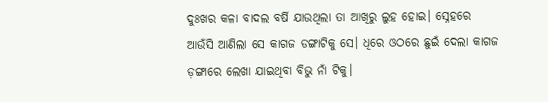ଦୁଃଖର କଳା ବାଦଲ ବର୍ଷି ଯାଉଥିଲା ତା ଆଖିରୁ ଲୁହ ହୋଇ। ସ୍ନେହରେ ଆଉଁସି ଆଣିଲା ସେ କାଗଜ ଡଙ୍ଗାଟିକୁ ସେ। ଧିରେ ଓଠରେ ଛୁଇଁ ଦେଲା କାଗଜ ଡ଼ଙ୍ଗାରେ ଲେଖା ଯାଇଥିବା ବିଭୁ ନାଁ ଟିକୁ।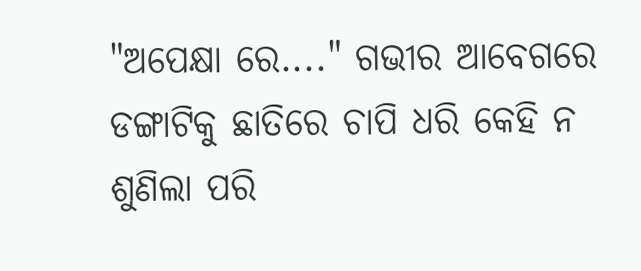"ଅପେକ୍ଷା ରେ...." ଗଭୀର ଆବେଗରେ ଡଙ୍ଗାଟିକୁ ଛାତିରେ ଚାପି ଧରି କେହି ନ ଶୁଣିଲା ପରି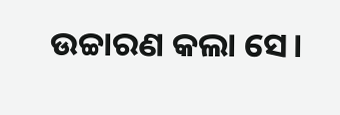ଉଚ୍ଚାରଣ କଲା ସେ।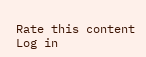Rate this content
Log in